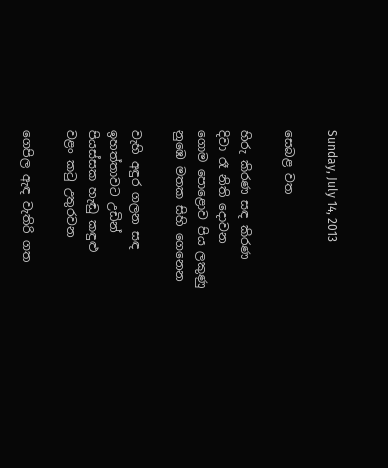Sunday, July 14, 2013

සෙබළ වත

හිරු කිරණ සඳ කිරණ
දිවා රෑ නිති දොවන
ගොම පොළොව පිය ලකුණු
නුඹෙ මතක සිහි ගෙනෙන

වැහි අඳුර ගලන සඳ
ඉහත්තාවට උඩින්
පියස්සක හැඬු කඳුළු
වළං කටු උතුරවන

ගෙපිල ඇඳ වැතිරි ගත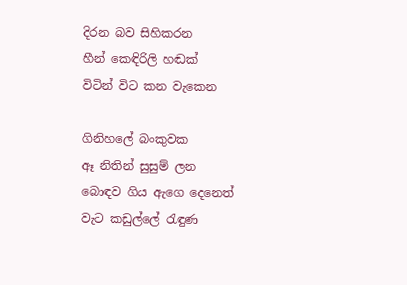දිරන බව සිහිකරන
හීන් කෙඳිරිලි හඬක්
විටින් විට කන වැකෙන

ගිනිහලේ බංකුවක
ඈ නිතින් සුසුම් ලන
බොඳව ගිය ඇගෙ දෙනෙත්
වැට කඩුල්ලේ රැඳුණ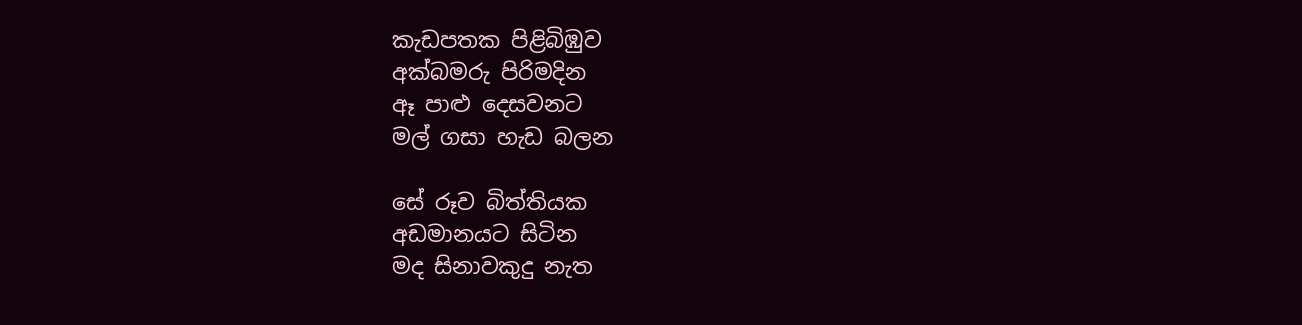කැඩපතක පිළිබිඹුව
අක්බමරු පිරිමදින
ඈ පාළු දෙසවනට
මල් ගසා හැඩ බලන

සේ රූව බිත්තියක
අඩමානයට සිටින
මද සිනාවකුදු නැත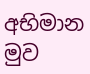අභිමාන මුව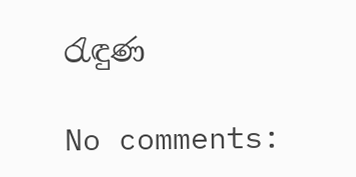රැඳුණ

No comments: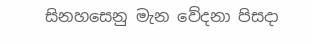සිනහසෙනු මැන වේදනා පිසදා